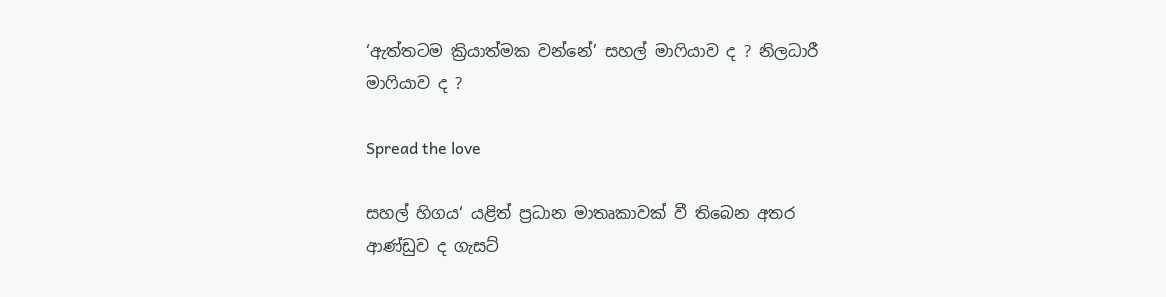‘ඇත්තටම ක්‍රියාත්මක වන්නේ’ සහල් මාෆියාව ද ? නිලධාරී මාෆියාව ද ?

Spread the love

සහල් හිගය‘ යළිත් ප්‍රධාන මාතෘකාවක් වී තිබෙන අතර ආණ්ඩුව ද ගැසට්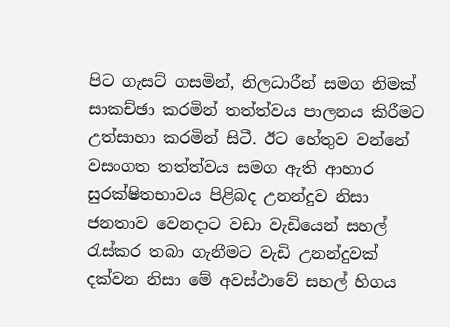පිට ගැසට් ගසමින්, නිලධාරීන් සමග නිමක් සාකච්ඡා කරමින් තත්ත්වය පාලනය කිරීමට උත්සාහා කරමින් සිටී. ඊට හේතුව වන්නේ වසංගත තත්ත්වය සමග ඇති ආහාර සුරක්ෂිතභාවය පිළිබද උනන්දුව නිසා ජනතාව වෙනදාට වඩා වැඩියෙන් සහල් රැස්කර තබා ගැනීමට වැඩි උනන්දුවක් දක්වන නිසා මේ අවස්ථාවේ සහල් හිගය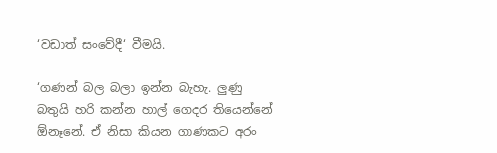‘වඩාත් සංවේදී‘ වීමයි.

‘ගණන් බල බලා ඉන්න බැහැ. ලුණු බතුයි හරි කන්න හාල් ගෙදර තියෙන්නේ ඕනෑනේ. ඒ නිසා කියන ගාණකට අරං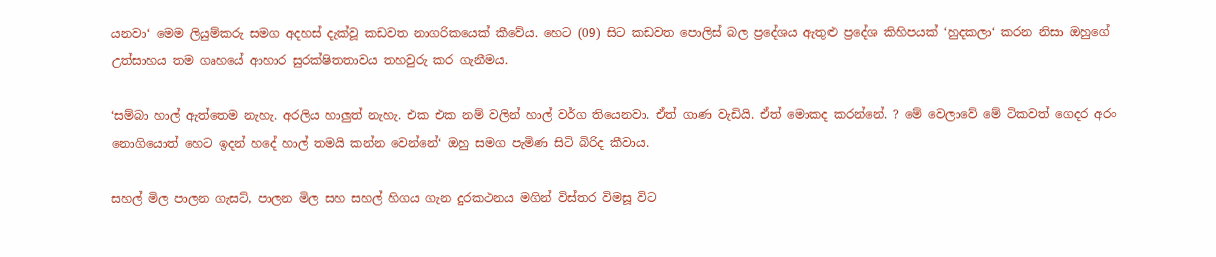යනවා‘ මෙම ලියුම්කරු සමග අදහස් දැක්වූ කඩවත නාගරිකයෙක් කීවේය. හෙට (09) සිට කඩවත පොලිස් බල ප්‍රදේශය ඇතුළු ප්‍රදේශ කිහිපයක් ‘හුදකලා‘ කරන නිසා ඔහුගේ උත්සාහය තම ගෘහයේ ආහාර සුරක්ෂිතතාවය තහවුරු කර ගැනීමය.

‘සම්බා හාල් ඇත්තෙම නැහැ. අරලිය හාලුත් නැහැ. එක එක නම් වලින් හාල් වර්ග තියෙනවා. ඒත් ගාණ වැඩියි. ඒත් මොකද කරන්නේ. ? මේ වෙලාවේ මේ ටිකවත් ගෙදර අරං නොගියොත් හෙට ඉදන් හදේ හාල් තමයි කන්න වෙන්නේ‘ ඔහු සමග පැමිණ සිටි බිරිද කීවාය.

සහල් මිල පාලන ගැසට්, පාලන මිල සහ සහල් හිගය ගැන දුරකථනය මගින් විස්තර විමසූ විට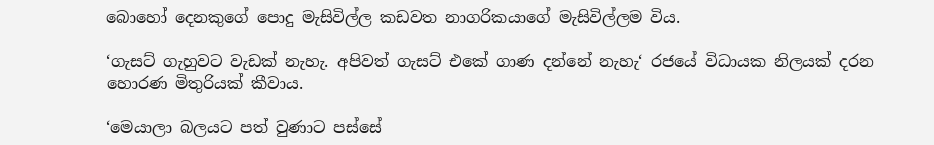බොහෝ දෙනකුගේ පොදු මැසිවිල්ල කඩවත නාගරිකයාගේ මැසිවිල්ලම විය.

‘ගැසට් ගැහුවට වැඩක් නැහැ. අපිවත් ගැසට් එකේ ගාණ දන්නේ නැහැ‘ රජයේ විධායක නිලයක් දරන හොරණ මිතුරියක් කීවාය.

‘මෙයාලා බලයට පත් වුණාට පස්සේ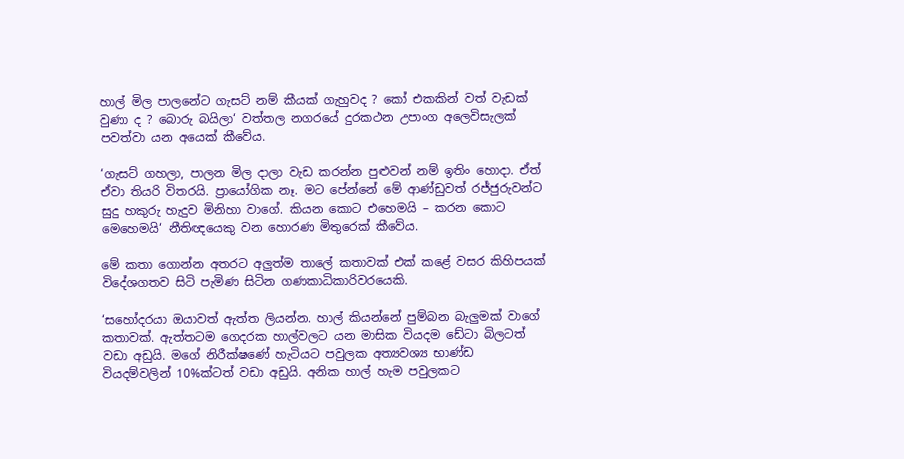හාල් මිල පාලනේට ගැසට් නම් කීයක් ගැහුවද ? කෝ එකකින් වත් වැඩක් වුණා ද ? බොරු බයිලා‘ වත්තල නගරයේ දුරකථන උපාංග අලෙවිසැලක් පවත්වා යන අයෙක් කීවේය.

‘ගැසට් ගහලා, පාලන මිල දාලා වැඩ කරන්න පුළුවන් නම් ඉතිං හොදා. ඒත් ඒවා තියරි විතරයි. ප්‍රායෝගික නෑ. මට පේන්නේ මේ ආණ්ඩුවත් රජ්ජුරුවන්ට සුදු හකුරු හැදුව මිනිහා වාගේ. කියන කොට එහෙමයි – කරන කොට මෙහෙමයි‘ නීතිඥයෙකු වන හොරණ මිතුරෙක් කීවේය.

මේ කතා ගොන්න අතරට අලුත්ම තාලේ කතාවක් එක් කළේ වසර කිහිපයක් විදේශගතව සිටි පැමිණ සිටින ගණකාධිකාරිවරයෙකි.

‘සහෝදරයා ඔයාවත් ඇත්ත ලියන්න. හාල් කියන්නේ පුම්බන බැලුමක් වාගේ කතාවක්. ඇත්තටම ගෙදරක හාල්වලට යන මාසික වියදම ඩේටා බිලටත් වඩා අඩුයි. මගේ නිරීක්ෂණේ හැටියට පවුලක අත්‍යවශ්‍ය භාණ්ඩ වියදම්වලින් 10%ක්ටත් වඩා අඩුයි. අනික හාල් හැම පවුලකට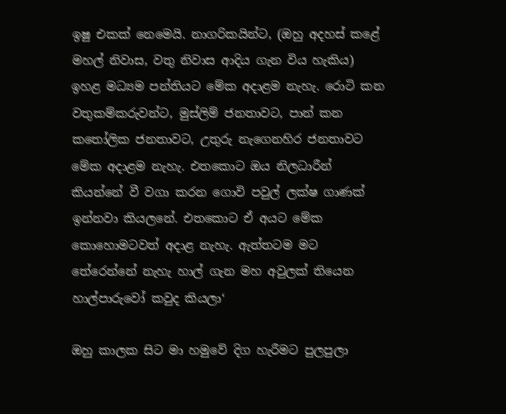ඉෂු එකක් නෙමෙයි. නාගරිකයින්ට, (ඔහු අදහස් කළේ මහල් නිවාස, වතු නිවාස ආදිය ගැන විය හැකිය) ඉහළ මධ්‍යම පන්තියට මේක අදාළම නැහැ. රොටි කන වතුකම්කරුවන්ට, මුස්ලිම් ජනතාවට, පාන් කන කතෝලික ජනතාවට, උතුරු නැගෙනහිර ජනතාවට මේක අදාළම නැහැ. එතකොට ඔය නිලධාරීන් කියන්නේ වී වගා කරන ගොවි පවුල් ලක්ෂ ගාණක් ඉන්නවා කියලනේ. එතකොට ඒ අයට මේක කොහොමටවත් අදාළ නැහැ. ඇත්තටම මට තේරෙන්නේ නැහැ හාල් ගැන මහ අවුලක් තියෙන හාල්පාරුවෝ කවුද කියලා‘

ඔහු කාලක සිට මා හමුවේ දිග හැරීමට පුලපුලා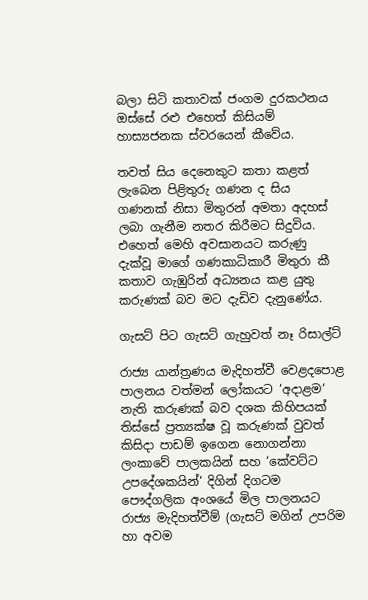බලා සිටි කතාවක් ජංගම දුරකථනය ඔස්සේ රළු එහෙත් කිසියම් හාස්‍යජනක ස්වරයෙන් කීවේය.

තවත් සිය දෙනෙකුට කතා කළත් ලැබෙන පිළිතුරු ගණන ද සිය ගණනක් නිසා මිතුරන් අමතා අදහස් ලබා ගැනීම නතර කිරීමට සිදුවිය. එහෙත් මෙහි අවසානයට කරුණු දැක්වූ මාගේ ගණකාධිකාරී මිතුරා කී කතාව ගැඹුරින් අධ්‍යනය කළ යුතු කරුණක් බව මට දැඩිව දැනුණේය.

ගැසට් පිට ගැසට් ගැහුවත් නෑ රිසාල්ට්

රාජ්‍ය යාන්ත්‍රණය මැදිහත්වී වෙළදපොළ පාලනය වත්මන් ලෝකයට ‘අදාළම‘ නැති කරුණක් බව දශක කිහිපයක් තිස්සේ ප්‍රත්‍යක්ෂ වූ කරුණක් වුවත් කිසිදා පාඩම් ඉගෙන නොගන්නා ලංකාවේ පාලකයින් සහ ‘කේවට්ට උපදේශකයින්‘ දිගින් දිගටම පෞද්ගලික අංශයේ මිල පාලනයට රාජ්‍ය මැදිහත්වීම් (ගැසට් මගින් උපරිම හා අවම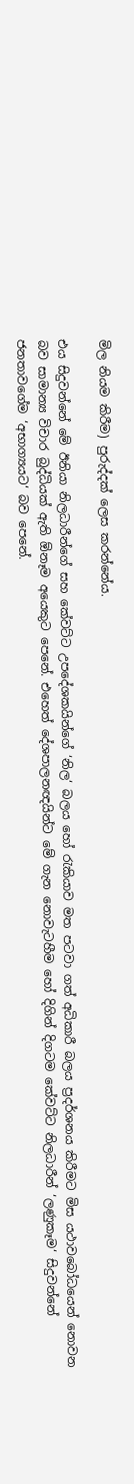මිල නියම කිරීම) පුරුද්දක් ලෙස කරන්නේය.

එය සිදුවන්නේ මේ ඊනියා නිලධාරීන්ගේ සහ කේවට්ට උපදේශකයින්ගේ ‘නිල‘ බලය හෝ රැකියාව මත පටවා ගත් අධිකාරී බලය ප්‍රදර්ශනය කිරීමට මිස යථාවබෝධයෙන් නොවන බව සාමාන්‍ය විචාර බුද්ධියක් ඇති ඕනෑම අයෙකුට පෙනේ. එහෙත් දේශපාලනඥයින්ට මේ ගැන නොවැටහීම හෝ දිගින් දිගටම කේවට්ට නිලධාරීන් ‘ලණුකෑම‘ සිදුවන්නේ ජනතාවගේම ‘අභාග්‍යයට‘ බව පෙනේ.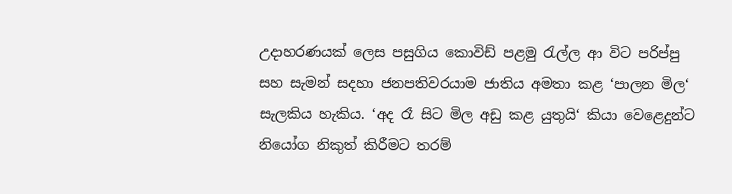උදාහරණයක් ලෙස පසුගිය කොවිඩ් පළමු රැල්ල ආ විට පරිප්පු සහ සැමන් සදහා ජනපතිවරයාම ජාතිය අමතා කළ ‘පාලන මිල‘ සැලකිය හැකිය. ‘අද රෑ සිට මිල අඩු කළ යුතුයි‘ කියා වෙළෙදුන්ට නියෝග නිකුත් කිරීමට තරම්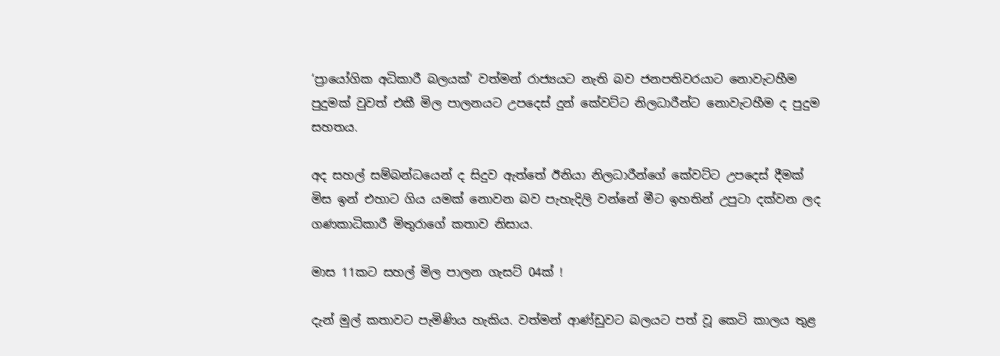‘ප්‍රායෝගික අධිකාරී බලයක්‘ වත්මන් රාජ්‍යයට නැති බව ජනපතිවරයාට නොවැටහීම පුදුමක් වුවත් එකී මිල පාලනයට උපදෙස් දුන් කේවට්ට නිලධාරීන්ට නොවැටහීම ද පුදුම සහතය.

අද සහල් සම්බන්ධයෙන් ද සිදුව ඇත්තේ ඊනියා නිලධාරීන්ගේ කේවට්ට උපදෙස් දීමක් මිස ඉන් එහාට ගිය යමක් නොවන බව පැහැදිලි වන්නේ මීට ඉහතින් උපුටා දක්වන ලද ගණකාධිකාරී මිතුරාගේ කතාව නිසාය.

මාස 11කට සහල් මිල පාලන ගැසට් 04ක් !

දැන් මුල් කතාවට පැමිණිය හැකිය. වත්මන් ආණ්ඩුවට බලයට පත් වූ කෙටි කාලය තුළ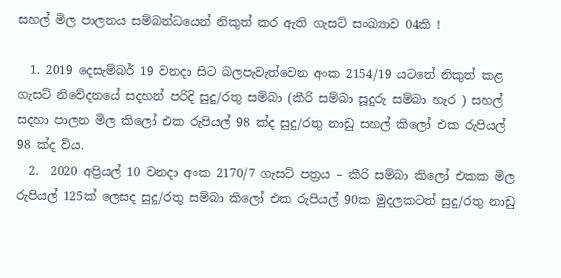සහල් මිල පාලනය සම්බන්ධයෙන් නිකුත් කර ඇති ගැසට් සංඛ්‍යාව 04කි !

  1. 2019 දෙසැම්බර් 19 වනදා සිට බලපැවැත්වෙන අංක 2154/19 යටතේ නිකුත් කළ ගැසට් නිවේදනයේ සදහන් පරිදි සුදු/රතු සම්බා (කීරි සම්බා සූදුරු සම්බා හැර ) සහල් සදහා පාලන මිල කිලෝ එක රුපියල් 98 ක්ද සුදු/රතු නාඩු සහල් කිලෝ එක රුපියල් 98 ක්ද විය.
  2.  2020 අප්‍රියල් 10 වනදා අංක 2170/7 ගැසට් පත්‍රය – කීරි සම්බා කිලෝ එකක මිල රුපියල් 125ක් ලෙසද සුදු/රතු සම්බා කිලෝ එක රුපියල් 90ක මුදලකටත් සුදු/රතු නාඩු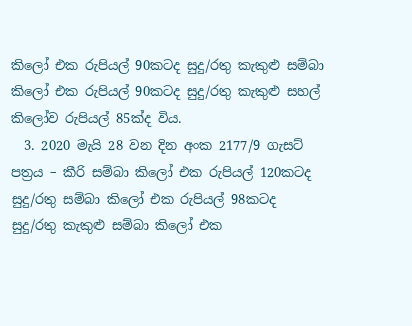කිලෝ එක රුපියල් 90කටද සුදු/රතු කැකුළු සම්බා කිලෝ එක රුපියල් 90කටද සුදු/රතු කැකුළු සහල් කිලෝව රුපියල් 85ක්ද විය.
  3. 2020 මැයි 28 වන දින අංක 2177/9 ගැසට් පත්‍රය – කීරි සම්බා කිලෝ එක රුපියල් 120කටද සුදු/රතු සම්බා කිලෝ එක රුපියල් 98කටද සුදු/රතු කැකුළු සම්බා කිලෝ එක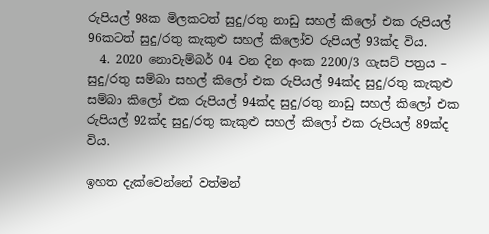රුපියල් 98ක මිලකටත් සුදු/රතු නාඩු සහල් කිලෝ එක රුපියල් 96කටත් සුදු/රතු කැකුළු සහල් කිලෝව රුපියල් 93ක්ද විය.
  4. 2020 නොවැම්බර් 04 වන දින අංක 2200/3 ගැසට් පත්‍රය – සුදු/රතු සම්බා සහල් කිලෝ එක රුපියල් 94ක්ද සුදු/රතු කැකුළු සම්බා කිලෝ එක රුපියල් 94ක්ද සුදු/රතු නාඩු සහල් කිලෝ එක රුපියල් 92ක්ද සුදු/රතු කැකුළු සහල් කිලෝ එක රුපියල් 89ක්ද විය.

ඉහත දැක්වෙන්නේ වත්මන්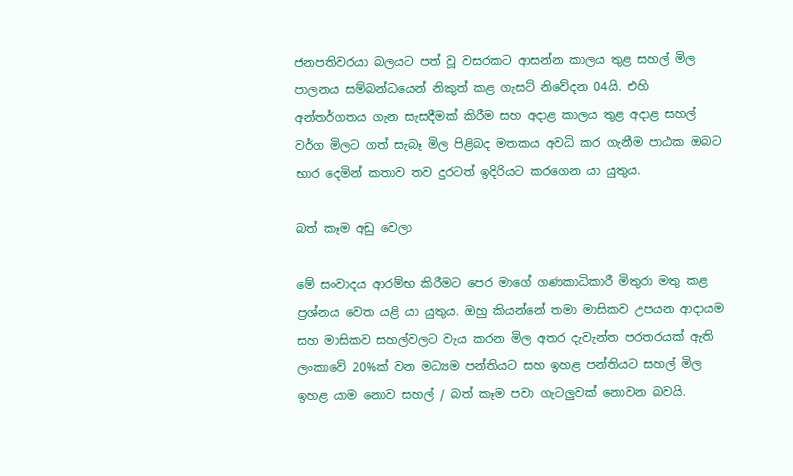ජනපතිවරයා බලයට පත් වූ වසරකට ආසන්න කාලය තුළ සහල් මිල පාලනය සම්බන්ධයෙන් නිකුත් කළ ගැසට් නිවේදන 04යි. එහි අන්තර්ගතය ගැන සැසදීමක් කිරීම සහ අදාළ කාලය තුළ අදාළ සහල් වර්ග මිලට ගත් සැබෑ මිල පිළිබද මතකය අවධි කර ගැනීම පාඨක ඔබට භාර දෙමින් කතාව තව දුරටත් ඉදිරියට කරගෙන යා යුතුය.

බත් කෑම අඩු වෙලා

මේ සංවාදය ආරම්භ කිරීමට පෙර මාගේ ගණකාධිකාරී මිතුරා මතු කළ ප්‍රශ්නය වෙත යළි යා යුතුය. ඔහු කියන්නේ තමා මාසිකව උපයන ආදායම සහ මාසිකව සහල්වලට වැය කරන මිල අතර දැවැන්ත පරතරයක් ඇති ලංකාවේ 20%ක් වන මධ්‍යම පන්තියට සහ ඉහළ පන්තියට සහල් මිල ඉහළ යාම නොව සහල් / බත් කෑම පවා ගැටලුවක් නොවන බවයි.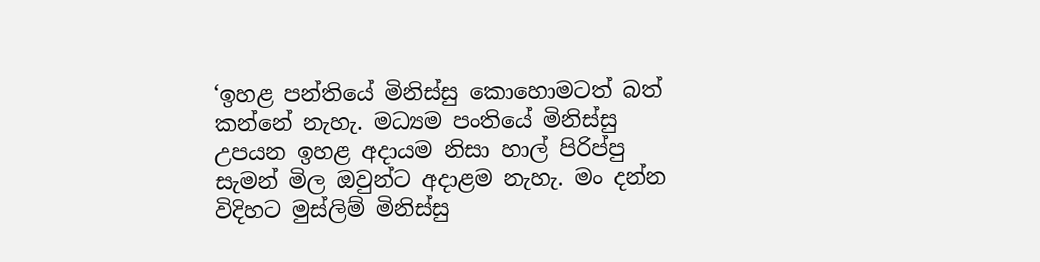‘ඉහළ පන්තියේ මිනිස්සු කොහොමටත් බත් කන්නේ නැහැ. මධ්‍යම පංතියේ මිනිස්සු උපයන ඉහළ අදායම නිසා හාල් පිරිප්පු සැමන් මිල ඔවුන්ට අදාළම නැහැ. මං දන්න විදිහට මුස්ලිම් මිනිස්සු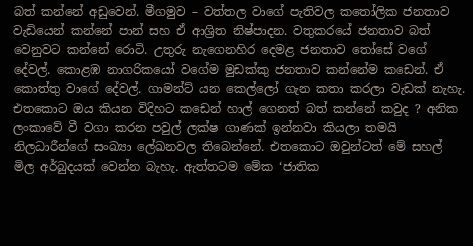බත් කන්නේ අඩුවෙන්. මීගමුව – වත්තල වාගේ පැතිවල කතෝලික ජනතාව වැඩියෙන් කන්නේ පාන් සහ ඒ ආශ්‍රිත නිෂ්පාදන. වතුකරයේ ජනතාව බත් වෙනුවට කන්නේ රොටි. උතුරු නැගෙනහිර දෙමළ ජනතාව තෝසේ වගේ දේවල්. කොළඹ නාගරිකයෝ වගේම මුඩක්කු ජනතාව කන්නේම කඩෙන්. ඒ කොත්තු වාගේ දේවල්. ගාමන්ට් යන කෙල්ලෝ ගැන කතා කරලා වැඩක් නැහැ. එතකොට ඔය කියන විදිහට කඩෙන් හාල් ගෙනත් බත් කන්නේ කවුද ? අනික ලංකාවේ වී වගා කරන පවුල් ලක්ෂ ගාණක් ඉන්නවා කියලා තමයි නිලධාරීන්ගේ සංඛ්‍යා ලේඛනවල තිබෙන්නේ. එතකොට ඔවුන්ටත් මේ සහල් මිල අර්බුදයක් වෙන්න බැහැ. ඇත්තටම මේක ‘ජාතික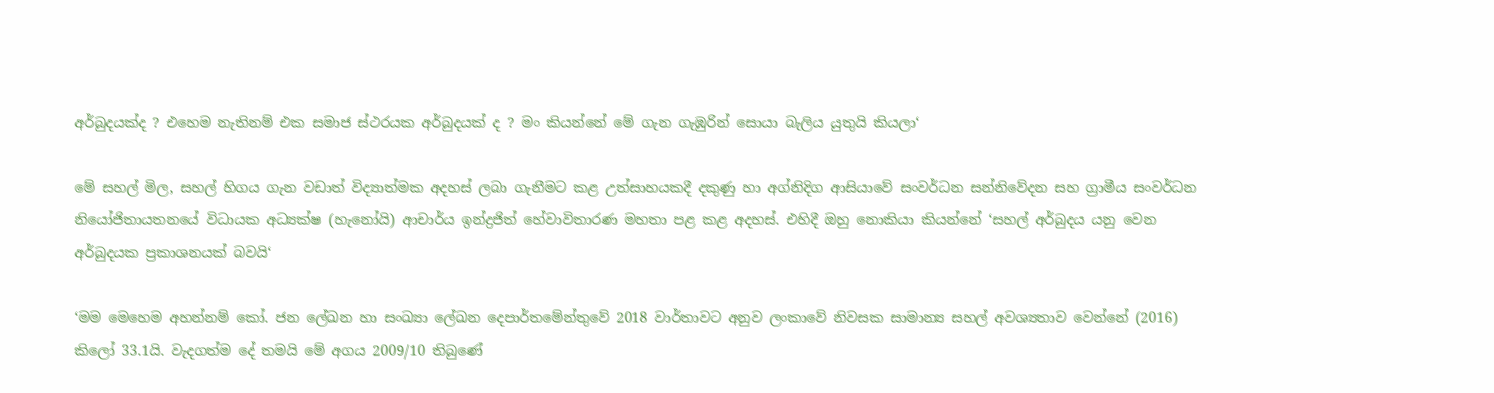අර්බුදයක්ද ? එහෙම නැතිනම් එක සමාජ ස්ථරයක අර්බුදයක් ද ? මං කියන්නේ මේ ගැන ගැඹුරින් සොයා බැලිය යුතුයි කියලා‘

මේ සහල් මිල, සහල් හිගය ගැන වඩාත් විද්‍යාත්මක අදහස් ලබා ගැනීමට කළ උත්සාහයකදී දකුණු හා අග්නිදිග ආසියාවේ සංවර්ධන සන්නිවේදන සහ ග්‍රාමීය සංවර්ධන නියෝජිතායතනයේ විධායක අධ්‍යක්ෂ (හැනෝයි) ආචාර්ය ඉන්ද්‍රජිත් හේවාවිතාරණ මහතා පළ කළ අදහස්. එහිදී ඔහු නොකියා කියන්නේ ‘සහල් අර්බුදය යනු වෙන අර්බුදයක ප්‍රකාශනයක් බවයි‘

‘මම මෙහෙම අහන්නම් කෝ. ජන ලේඛන හා සංඛ්‍යා ලේඛන දෙපාර්තමේන්තුවේ 2018 වාර්තාවට අනුව ලංකාවේ නිවසක සාමාන්‍ය සහල් අවශ්‍යතාව වෙන්නේ (2016) කිලෝ 33.1යි. වැදගත්ම දේ තමයි මේ අගය 2009/10 තිබුණේ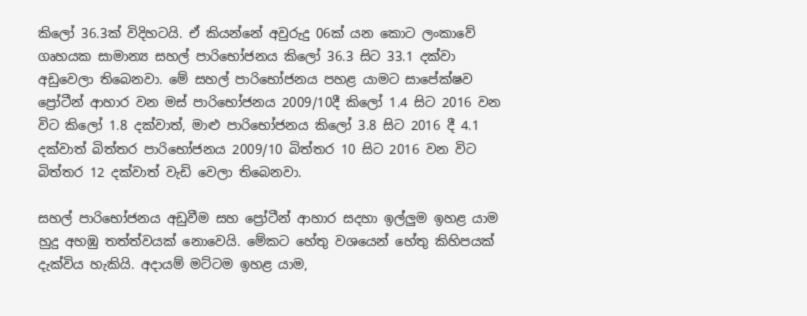කිලෝ 36.3ක් විදිහටයි. ඒ කියන්නේ අවුරුදු 06ක් යන කොට ලංකාවේ ගෘහයක සාමාන්‍ය සහල් පාරිභෝජනය කිලෝ 36.3 සිට 33.1 දක්වා අඩුවෙලා තිබෙනවා. මේ සහල් පාරිභෝජනය පහළ යාමට සාපේක්ෂව ප්‍රෝටීන් ආහාර වන මස් පාරිභෝජනය 2009/10දී කිලෝ 1.4 සිට 2016 වන විට කිලෝ 1.8 දක්වාත්, මාළු පාරිභෝජනය කිලෝ 3.8 සිට 2016 දී 4.1 දක්වාත් බිත්තර පාරිභෝජනය 2009/10 බිත්තර 10 සිට 2016 වන විට බිත්තර 12 දක්වාත් වැඩි වෙලා තිබෙනවා.

සහල් පාරිභෝජනය අඩුවීම සහ ප්‍රෝටීන් ආහාර සදහා ඉල්ලුම ඉහළ යාම හුදු අහඹු තත්ත්වයක් නොවෙයි. මේකට හේතු වශයෙන් හේතු කිහිපයක් දැක්විය හැකියි. අදායම් මට්ටම ඉහළ යාම,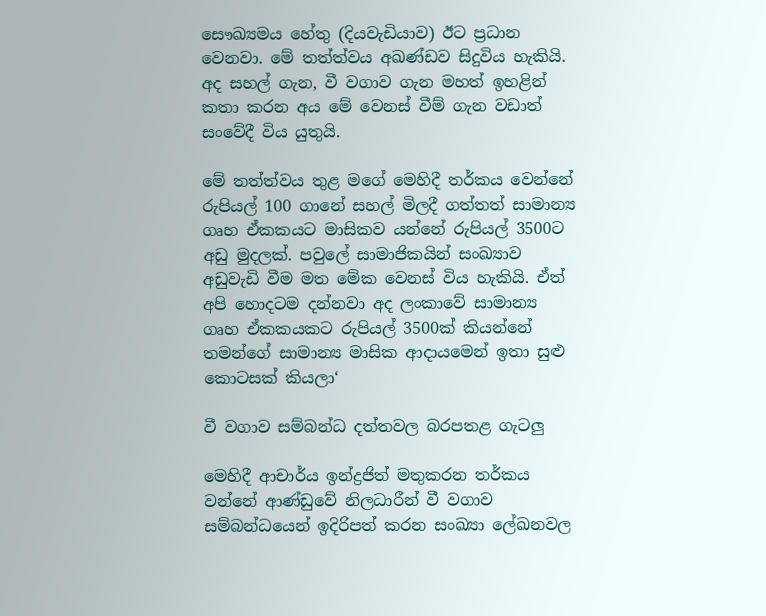සෞඛ්‍යමය හේතු (දියවැඩියාව) ඊට ප්‍රධාන වෙනවා. මේ තත්ත්වය අඛණ්ඩව සිදුවිය හැකියි. අද සහල් ගැන, වී වගාව ගැන මහත් ඉහළින් කතා කරන අය මේ වෙනස් වීම් ගැන වඩාත් සංවේදී විය යුතුයි.

මේ තත්ත්වය තුළ මගේ මෙහිදී තර්කය වෙන්නේ රුපියල් 100 ගානේ සහල් මිලදී ගත්තත් සාමාන්‍ය ගෘහ ඒකකයට මාසිකව යන්නේ රුපියල් 3500ට අඩු මුදලක්. පවුලේ සාමාජිකයින් සංඛ්‍යාව අඩුවැඩි වීම මත මේක වෙනස් විය හැකියි. ඒත් අපි හොදටම දන්නවා අද ලංකාවේ සාමාන්‍ය ගෘහ ඒකකයකට රුපියල් 3500ක් කියන්නේ තමන්ගේ සාමාන්‍ය මාසික ආදායමෙන් ඉතා සුළු කොටසක් කියලා‘

වී වගාව සම්බන්ධ දත්තවල බරපතළ ගැටලු

මෙහිදී ආචාර්ය ඉන්ද්‍රජිත් මතුකරන තර්කය වන්නේ ආණ්ඩුවේ නිලධාරීන් වී වගාව සම්බන්ධයෙන් ඉදිරිපත් කරන සංඛ්‍යා ලේඛනවල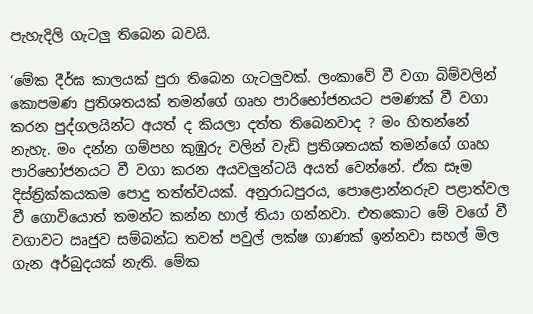පැහැදිලි ගැටලු තිබෙන බවයි.

‘මේක දීර්ඝ කාලයක් පුරා තිබෙන ගැටලුවක්. ලංකාවේ වී වගා බිම්වලින් කොපමණ ප්‍රතිශතයක් තමන්ගේ ගෘහ පාරිභෝජනයට පමණක් වී වගා කරන පුද්ගලයින්ට අයත් ද කියලා දත්ත තිබෙනවාද ? මං හිතන්නේ නැහැ. මං දන්න ගම්පහ කුඹුරු වලින් වැඩි ප්‍රතිශතයක් තමන්ගේ ගෘහ පාරිභෝජනයට වී වගා කරන අයවලුන්ටයි අයත් වෙන්නේ. ඒක සෑම දිස්ත්‍රික්කයකම පොදු තත්ත්වයක්. අනුරාධපුරය, පොළොන්නරුව පළාත්වල වී ගොවියොත් තමන්ට කන්න හාල් තියා ගන්නවා. එතකොට මේ වගේ වී වගාවට ඍජුව සම්බන්ධ තවත් පවුල් ලක්ෂ ගාණක් ඉන්නවා සහල් මිල ගැන අර්බුදයක් නැති. මේක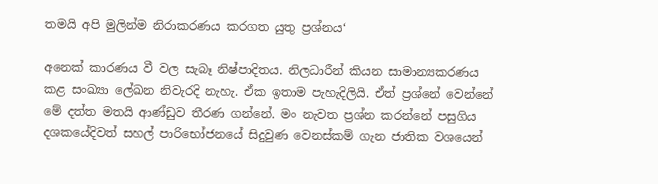තමයි අපි මුලින්ම නිරාකරණය කරගත යුතු ප්‍රශ්නය‘

අනෙක් කාරණය වී වල සැබෑ නිෂ්පාදිතය. නිලධාරීන් කියන සාමාන්‍යකරණය කළ සංඛ්‍යා ලේඛන නිවැරදි නැහැ. ඒක ඉතාම පැහැදිලියි. ඒත් ප්‍රශ්නේ වෙන්නේ මේ දත්ත මතයි ආණ්ඩුව තීරණ ගන්නේ. මං නැවත ප්‍රශ්න කරන්නේ පසුගිය දශකයේදිවත් සහල් පාරිභෝජනයේ සිදුවුණ වෙනස්කම් ගැන ජාතික වශයෙන්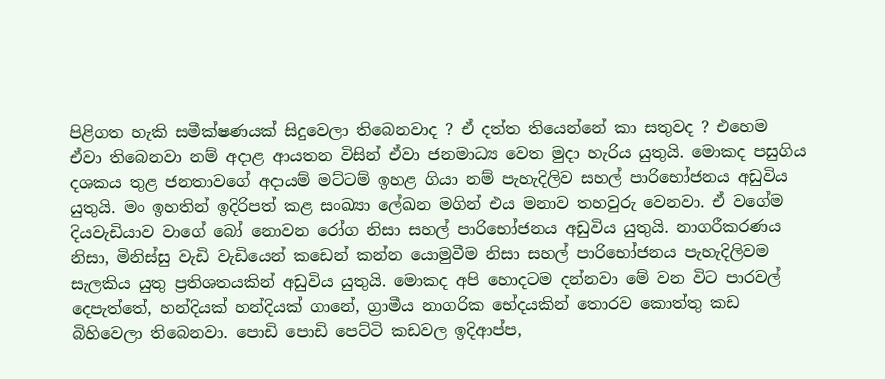පිළිගත හැකි සමීක්ෂණයක් සිදුවෙලා තිබෙනවාද ? ඒ දත්ත තියෙන්නේ කා සතුවද ? එහෙම ඒවා තිබෙනවා නම් අදාළ ආයතන විසින් ඒවා ජනමාධ්‍ය වෙත මුදා හැරිය යුතුයි. මොකද පසුගිය දශකය තුළ ජනතාවගේ අදායම් මට්ටම් ඉහළ ගියා නම් පැහැදිලිව සහල් පාරිභෝජනය අඩුවිය යුතුයි. මං ඉහතින් ඉදිරිපත් කළ සංඛ්‍යා ලේඛන මගින් එය මනාව තහවුරු වෙනවා. ඒ වගේම දියවැඩියාව වාගේ බෝ නොවන රෝග නිසා සහල් පාරිභෝජනය අඩුවිය යුතුයි. නාගරීකරණය නිසා, මිනිස්සු වැඩි වැඩියෙන් කඩෙන් කන්න යොමුවීම නිසා සහල් පාරිභෝජනය පැහැදිලිවම සැලකිය යුතු ප්‍රතිශතයකින් අඩුවිය යුතුයි. මොකද අපි හොදටම දන්නවා මේ වන විට පාරවල් දෙපැත්තේ, හන්දියක් හන්දියක් ගානේ, ග්‍රාමීය නාගරික භේදයකින් තොරව කොත්තු කඩ බිහිවෙලා තිබෙනවා. පොඩි පොඩි පෙට්ටි කඩවල ඉදිආප්ප,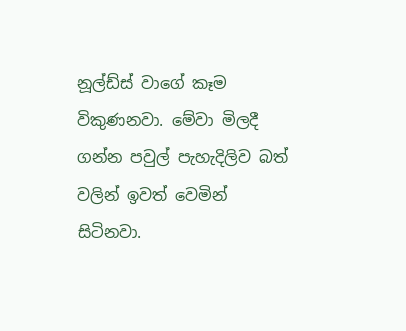නූල්ඩ්ස් වාගේ කෑම විකුණනවා. මේවා මිලදී ගන්න පවුල් පැහැදිලිව බත් වලින් ඉවත් වෙමින් සිටිනවා.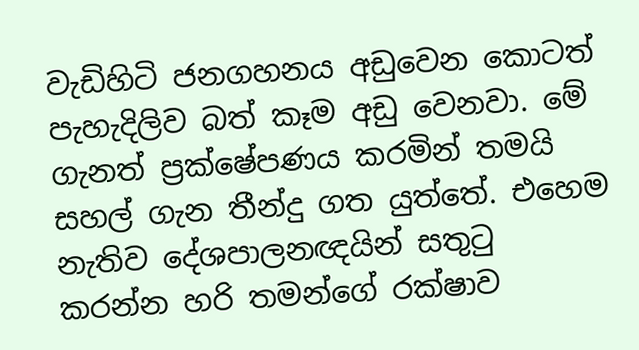වැඩිහිටි ජනගහනය අඩුවෙන කොටත් පැහැදිලිව බත් කෑම අඩු වෙනවා. මේ ගැනත් ප්‍රක්ෂේපණය කරමින් තමයි සහල් ගැන තීන්දු ගත යුත්තේ. එහෙම නැතිව දේශපාලනඥයින් සතුටු කරන්න හරි තමන්ගේ රක්ෂාව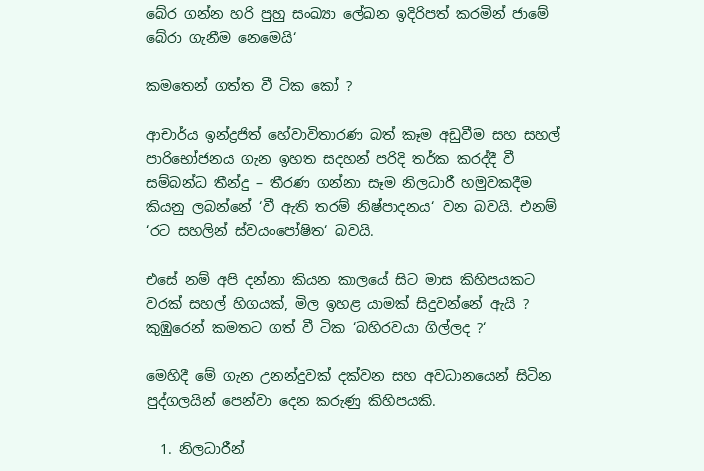බේර ගන්න හරි පුහු සංඛ්‍යා ලේඛන ඉදිරිපත් කරමින් ජාමේ බේරා ගැනීම නෙමෙයි‘

කමතෙන් ගත්ත වී ටික කෝ ?

ආචාර්ය ඉන්ද්‍රජිත් හේවාවිතාරණ බත් කෑම අඩුවීම සහ සහල් පාරිභෝජනය ගැන ඉහත සදහන් පරිදි තර්ක කරද්දී වී සම්බන්ධ තීන්දු – තීරණ ගන්නා සෑම නිලධාරී හමුවකදීම කියනු ලබන්නේ ‘වී ඇති තරම් නිෂ්පාදනය‘ වන බවයි. එනම් ‘රට සහලින් ස්වයංපෝෂිත‘ බවයි.

එසේ නම් අපි දන්නා කියන කාලයේ සිට මාස කිහිපයකට වරක් සහල් හිගයක්, මිල ඉහළ යාමක් සිදුවන්නේ ඇයි ? කුඹුරෙන් කමතට ගත් වී ටික ‘බහිරවයා ගිල්ලද ?‘

මෙහිදී මේ ගැන උනන්දුවක් දක්වන සහ අවධානයෙන් සිටින පුද්ගලයින් පෙන්වා දෙන කරුණු කිහිපයකි.

  1. නිලධාරීන්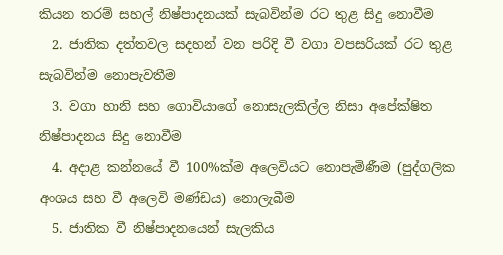කියන තරම් සහල් නිෂ්පාදනයක් සැබවින්ම රට තුළ සිදු නොවීම
  2. ජාතික දත්තවල සදහන් වන පරිදි වී වගා වපසරියක් රට තුළ සැබවින්ම නොපැවතීම
  3. වගා හානි සහ ගොවියාගේ නොසැලකිල්ල නිසා අපේක්ෂිත නිෂ්පාදනය සිදු නොවීම
  4. අදාළ කන්නයේ වී 100%ක්ම අලෙවියට නොපැමිණීම (පුද්ගලික අංශය සහ වී අලෙවි මණ්ඩය) නොලැබීම
  5. ජාතික වී නිෂ්පාදනයෙන් සැලකිය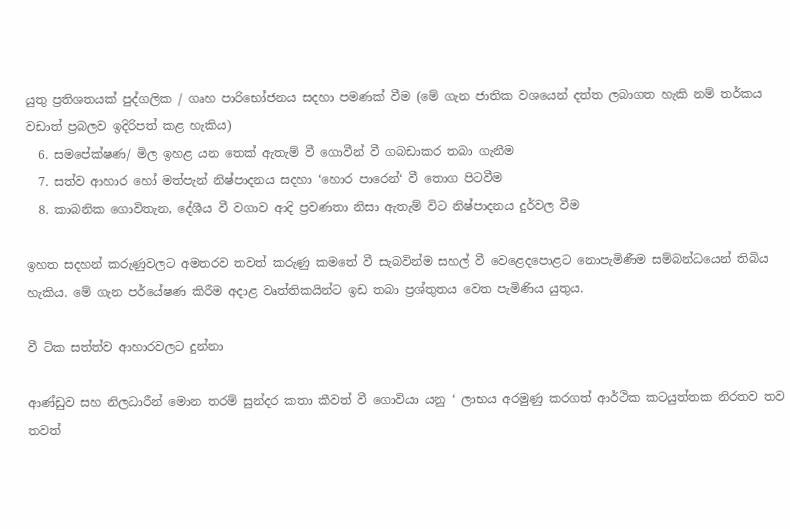යුතු ප්‍රතිශතයක් පුද්ගලික / ගෘහ පාරිභෝජනය සදහා පමණක් වීම (මේ ගැන ජාතික වශයෙන් දත්ත ලබාගත හැකි නම් තර්කය වඩාත් ප්‍රබලව ඉදිරිපත් කළ හැකිය)
  6. සමපේක්ෂණ/ මිල ඉහළ යන තෙක් ඇතැම් වී ගොවීන් වී ගබඩාකර තබා ගැනීම
  7. සත්ව ආහාර හෝ මත්පැන් නිෂ්පාදනය සදහා ‘හොර පාරෙන්‘ වී තොග පිටවීම
  8. කාබනික ගොවිතැන, දේශීය වී වගාව ආදි ප්‍රවණතා නිසා ඇතැම් විට නිෂ්පාදනය දුර්වල වීම

ඉහත සදහන් කරුණුවලට අමතරව තවත් කරුණු කමතේ වී සැබවින්ම සහල් වී වෙළෙදපොළට නොපැමිණීම සම්බන්ධයෙන් තිබිය හැකිය. මේ ගැන පර්යේෂණ කිරීම අදාළ වෘත්තිකයින්ට ඉඩ තබා ප්‍රශ්තුතය වෙත පැමිණිය යුතුය.

වී ටික සත්ත්ව ආහාරවලට දුන්නා

ආණ්ඩුව සහ නිලධාරීන් මොන තරම් සුන්දර කතා කීවත් වී ගොවියා යනු ‘ ලාභය අරමුණු කරගත් ආර්ථික කටයුත්තක නිරතව තව තවත්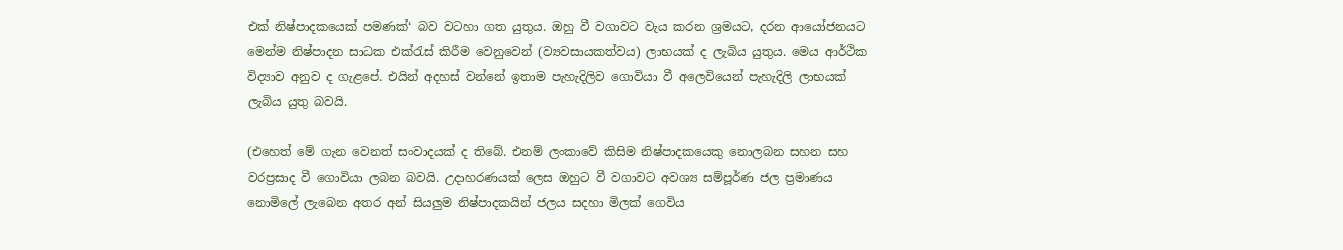එක් නිෂ්පාදකයෙක් පමණක්‘ බව වටහා ගත යුතුය. ඔහු වී වගාවට වැය කරන ශ්‍රමයට, දරන ආයෝජනයට මෙන්ම නිෂ්පාදන සාධක එක්රැස් කිරීම වෙනුවෙන් (ව්‍යවසායකත්වය) ලාභයක් ද ලැබිය යුතුය. මෙය ආර්ථික විද්‍යාව අනුව ද ගැළපේ. එයින් අදහස් වන්නේ ඉතාම පැහැදිලිව ගොවියා වී අලෙවියෙන් පැහැදිලි ලාභයක් ලැබිය යුතු බවයි.

(එහෙත් මේ ගැන වෙනත් සංවාදයක් ද තිබේ. එනම් ලංකාවේ කිසිම නිෂ්පාදකයෙකු නොලබන සහන සහ වරප්‍රසාද වී ගොවියා ලබන බවයි. උදාහරණයක් ලෙස ඔහුට වී වගාවට අවශ්‍ය සම්පූර්ණ ජල ප්‍රමාණය නොමිලේ ලැබෙන අතර අන් සියලුම නිෂ්පාදකයින් ජලය සදහා මිලක් ගෙවිය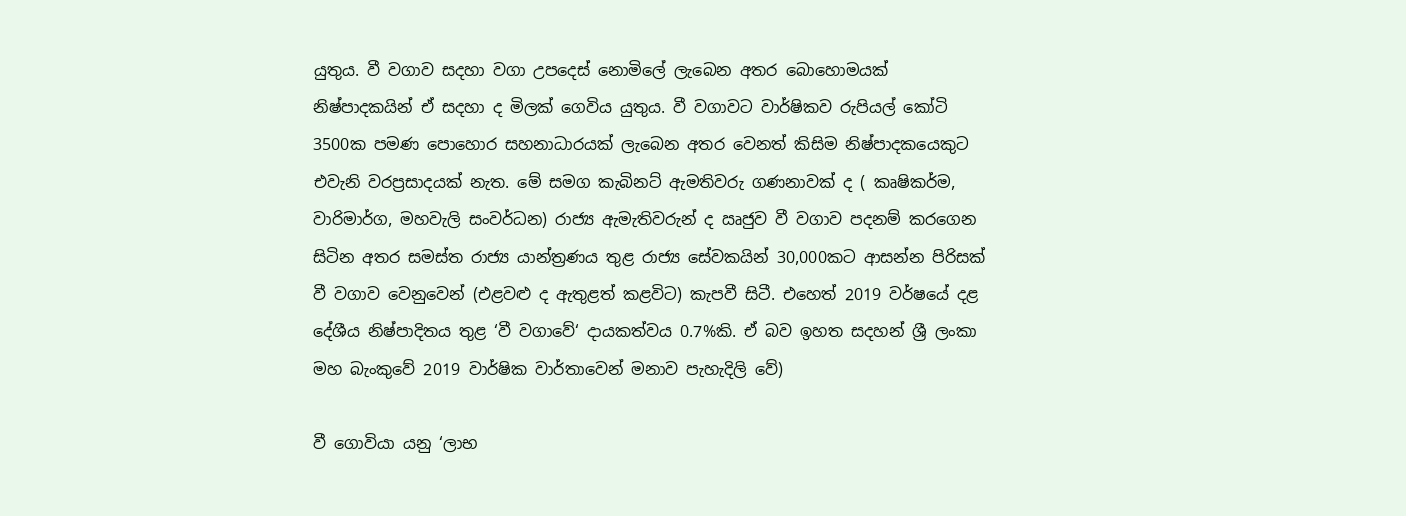යුතුය. වී වගාව සදහා වගා උපදෙස් නොමිලේ ලැබෙන අතර බොහොමයක් නිෂ්පාදකයින් ඒ සදහා ද මිලක් ගෙවිය යුතුය. වී වගාවට වාර්ෂිකව රුපියල් කෝටි 3500ක පමණ පොහොර සහනාධාරයක් ලැබෙන අතර වෙනත් කිසිම නිෂ්පාදකයෙකුට එවැනි වරප්‍රසාදයක් නැත. මේ සමග කැබිනට් ඇමතිවරු ගණනාවක් ද ( කෘෂිකර්ම, වාරිමාර්ග, මහවැලි සංවර්ධන) රාජ්‍ය ඇමැතිවරුන් ද ඍජුව වී වගාව පදනම් කරගෙන සිටින අතර සමස්ත රාජ්‍ය යාන්ත්‍රණය තුළ රාජ්‍ය සේවකයින් 30,000කට ආසන්න පිරිසක් වී වගාව වෙනුවෙන් (එළවළු ද ඇතුළත් කළවිට) කැපවී සිටී. එහෙත් 2019 වර්ෂයේ දළ දේශීය නිෂ්පාදිතය තුළ ‘වී වගාවේ‘ දායකත්වය 0.7%කි. ඒ බව ඉහත සදහන් ශ්‍රී ලංකා මහ බැංකුවේ 2019 වාර්ෂික වාර්තාවෙන් මනාව පැහැදිලි වේ)

වී ගොවියා යනු ‘ලාභ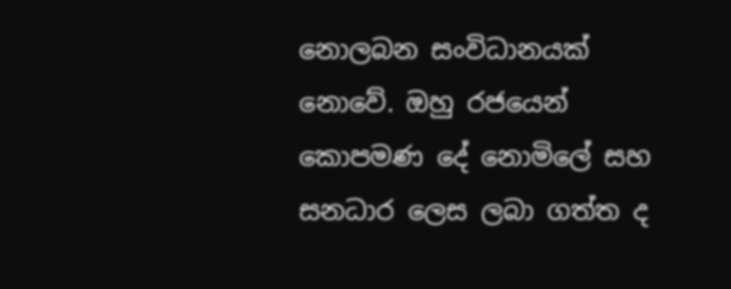නොලබන සංවිධානයක් නොවේ. ඔහු රජයෙන් කොපමණ දේ නොමිලේ සහ සනධාර ලෙස ලබා ගත්ත ද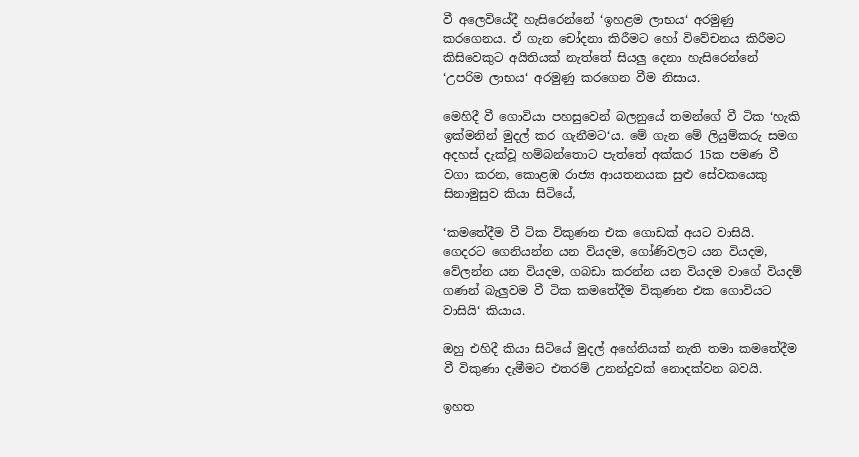වී අලෙවියේදී හැසිරෙන්නේ ‘ඉහළම ලාභය‘ අරමුණු කරගෙනය. ඒ ගැන චෝදනා කිරීමට හෝ විවේචනය කිරීමට කිසිවෙකුට අයිතියක් නැත්තේ සියලු දෙනා හැසිරෙන්නේ ‘උපරිම ලාභය‘ අරමුණු කරගෙන වීම නිසාය.

මෙහිදී වී ගොවියා පහසුවෙන් බලනුයේ තමන්ගේ වී ටික ‘හැකි ඉක්මනින් මුදල් කර ගැනීමට‘ය. මේ ගැන මේ ලියුම්කරු සමග අදහස් දැක්වූ හම්බන්තොට පැත්තේ අක්කර 15ක පමණ වී වගා කරන, කොළඹ රාජ්‍ය ආයතනයක සුළු සේවකයෙකු සිනාමුසුව කියා සිටියේ,

‘කමතේදීම වී ටික විකුණන එක ගොඩක් අයට වාසියි. ගෙදරට ගෙනියන්න යන වියදම, ගෝණිවලට යන වියදම, වේලන්න යන වියදම, ගබඩා කරන්න යන වියදම වාගේ වියදම් ගණන් බැලුවම වී ටික කමතේදීම විකුණන එක ගොවියට වාසියි‘ කියාය.

ඔහු එහිදී කියා සිටියේ මුදල් අහේනියක් නැති තමා කමතේදීම වී විකුණා දැමීමට එතරම් උනන්දුවක් නොදක්වන බවයි.

ඉහත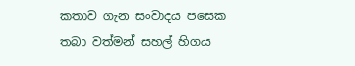කතාව ගැන සංවාදය පසෙක තබා වත්මන් සහල් හිගය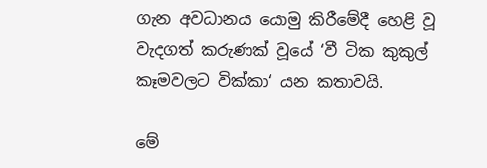ගැන අවධානය යොමු කිරීමේදී හෙළි වූ වැදගත් කරුණක් වූයේ ‘වී ටික කුකුල් කෑමවලට වික්කා‘ යන කතාවයි.

මේ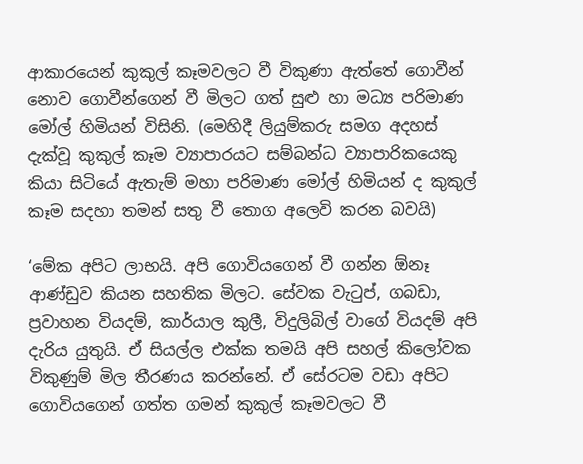ආකාරයෙන් කුකුල් කෑමවලට වී විකුණා ඇත්තේ ගොවීන් නොව ගොවීන්ගෙන් වී මිලට ගත් සුළු හා මධ්‍ය පරිමාණ මෝල් හිමියන් විසිනි. (මෙහිදී ලියුම්කරු සමග අදහස් දැක්වූ කුකුල් කෑම ව්‍යාපාරයට සම්බන්ධ ව්‍යාපාරිකයෙකු කියා සිටියේ ඇතැම් මහා පරිමාණ මෝල් හිමියන් ද කුකුල් කෑම සදහා තමන් සතු වී තොග අලෙවි කරන බවයි)

‘මේක අපිට ලාභයි. අපි ගොවියගෙන් වී ගන්න ඕනෑ ආණ්ඩුව කියන සහතික මිලට. සේවක වැටුප්, ගබඩා, ප්‍රවාහන වියදම්, කාර්යාල කුලී, විදුලිබිල් වාගේ වියදම් අපි දැරිය යුතුයි. ඒ සියල්ල එක්ක තමයි අපි සහල් කිලෝවක විකුණුම් මිල තීරණය කරන්නේ. ඒ සේරටම වඩා අපිට ගොවියගෙන් ගත්ත ගමන් කුකුල් කෑමවලට වී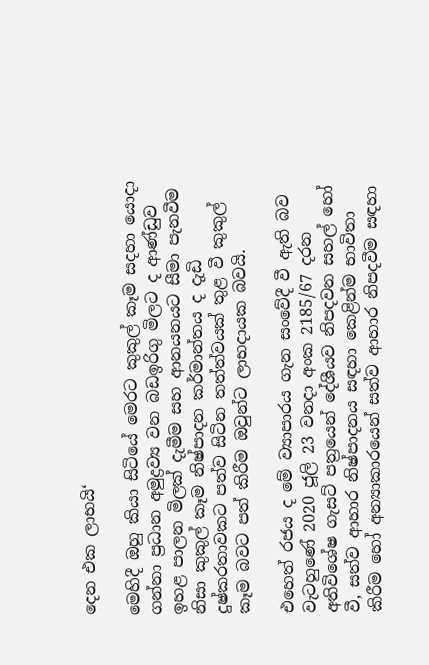දෙන එක ලාභයි‘

මෙහිදී ඔහු කියා සිටියේ මෙරට කුකුල් කෑම සදහා යොදා ගන්නා ප්‍රධාන අමුද්‍රව්‍ය වන බඩඉරිගු මිලට ද ආණ්ඩුව ඉහළ පාලන මිලක් දැමීම සහ ආනයනයට සීමා පැනවීම නිසා කුකුල් කෑම නිෂ්පාදන කර්මාන්තය ද දැඩි දුෂ්කරතාවකට පත්ව සිටින තත්ත්වයක් තුළ වී කුකුල් කෑම බවට පත් කිරීම ඔවුන්ට ලාභදායක බවයි.

එහෙත් රජය ද මේ ව්‍යාපාරය ගැන සංවේදී වී ඇති බව වැටහුණේ 2020 ජූලි 23 වනදා අංක 2185/67 දරන අතිවිශේෂ ගැසට් පත්‍රයෙන් දේශීයව නිපදවන සහල් හෝ වී, සත්ව ආහාර නිෂ්පාදනය සඳහා කෙළින්ම භාවිතා කිරීම හෝ අන්‍යාකාරයෙන් සත්ව ආහාර නිපදවීම සඳහා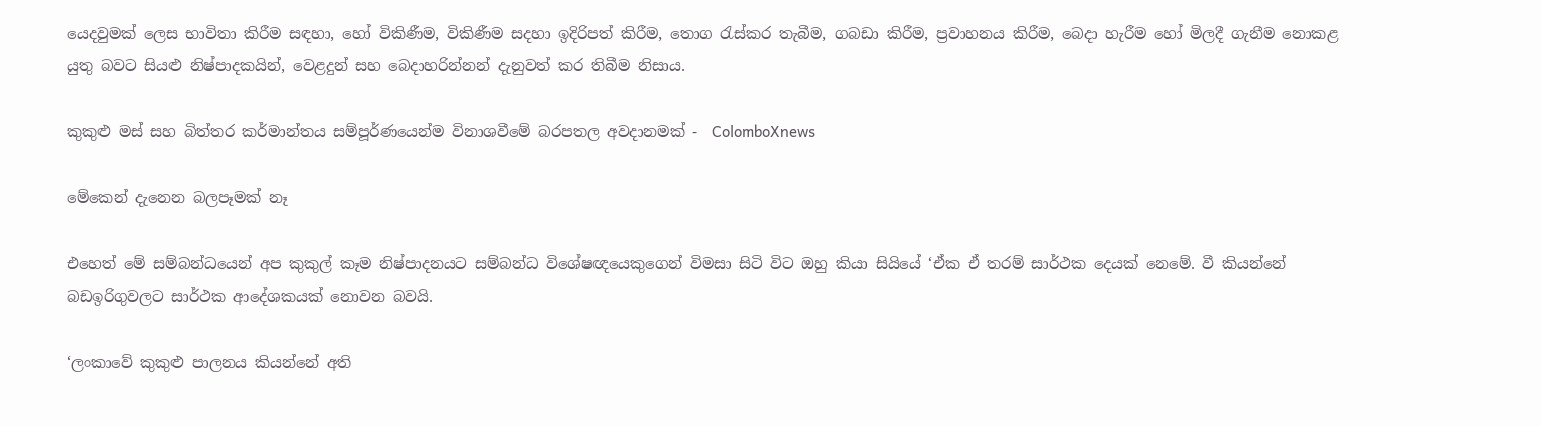යෙදවුමක් ලෙස භාවිතා කිරීම සඳහා, හෝ විකිණීම, විකිණීම සදහා ඉදිරිපත් කිරීම, තොග රැස්කර තැබීම, ගබඩා කිරීම, ප්‍රවාහනය කිරීම, බෙදා හැරීම හෝ මිලදී ගැනීම නොකළ යුතු බවට සියළු නිෂ්පාදකයින්, වෙළදුන් සහ බෙදාහරින්නන් දැනුවත් කර තිබීම නිසාය.

කුකුළු මස් සහ බිත්තර කර්මාන්තය සම්පූර්ණයෙන්ම විනාශවීමේ බරපතල අවදානමක් -  ColomboXnews

මේකෙන් දැනෙන බලපෑමක් නෑ

එහෙත් මේ සම්බන්ධයෙන් අප කුකුල් කෑම නිෂ්පාදනයට සම්බන්ධ විශේෂඥයෙකුගෙන් විමසා සිටි විට ඔහු කියා සියියේ ‘ඒක ඒ තරම් සාර්ථක දෙයක් නෙමේ. වී කියන්නේ බඩඉරිගුවලට සාර්ථක ආදේශකයක් නොවන බවයි.

‘ලංකාවේ කුකුළු පාලනය කියන්නේ අති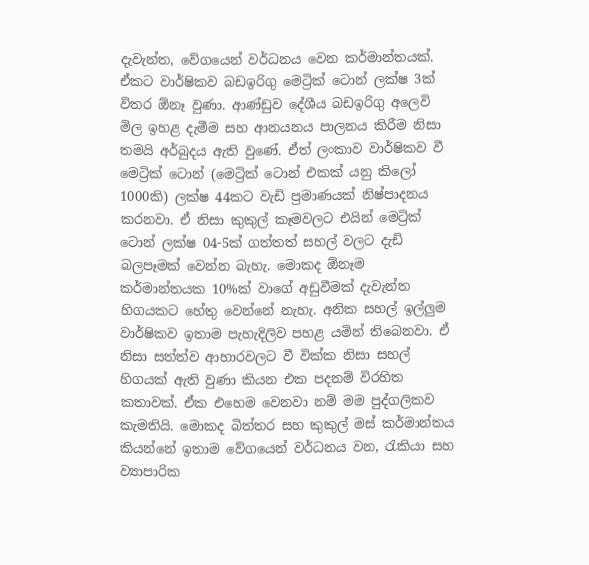දැවැන්ත, වේගයෙන් වර්ධනය වෙන කර්මාන්තයක්. ඒකට වාර්ෂිකව බඩඉරිගු මෙට්‍රික් ටොන් ලක්ෂ 3ක් විතර ඕනෑ වුණා. ආණ්ඩුව දේශීය බඩඉරිගු අලෙවි මිල ඉහළ දැමීම සහ ආනයනය පාලනය කිරීම නිසා තමයි අර්බුදය ඇති වුණේ. ඒත් ලංකාව වාර්ෂිකව වී මෙට්‍රික් ටොන් (මෙට්‍රික් ටොන් එකක් යනු කිලෝ 1000කි) ලක්ෂ 44කට වැඩි ප්‍රමාණයක් නිෂ්පාදනය කරනවා. ඒ නිසා කුකුල් කෑමවලට එයින් මෙට්‍රික් ටොන් ලක්ෂ 04-5ක් ගත්තත් සහල් වලට දැඩි බලපෑමක් වෙන්න බැහැ. මොකද ඕනෑම කර්මාන්තයක 10%ක් වාගේ අඩුවීමක් දැවැන්ත හිගයකට හේතු වෙන්නේ නැහැ. අනික සහල් ඉල්ලුම වාර්ෂිකව ඉතාම පැහැදිලිව පහළ යමින් තිබෙනවා. ඒ නිසා සත්ත්ව ආහාරවලට වී වික්ක නිසා සහල් හිගයක් ඇති වුණා කියන එක පදනම් විරහිත කතාවක්. ඒක එහෙම වෙනවා නම් මම පුද්ගලිකව කැමතියි. මොකද බිත්තර සහ කුකුල් මස් කර්මාන්තය කියන්නේ ඉතාම වේගයෙන් වර්ධනය වන, රැකියා සහ ව්‍යාපාරික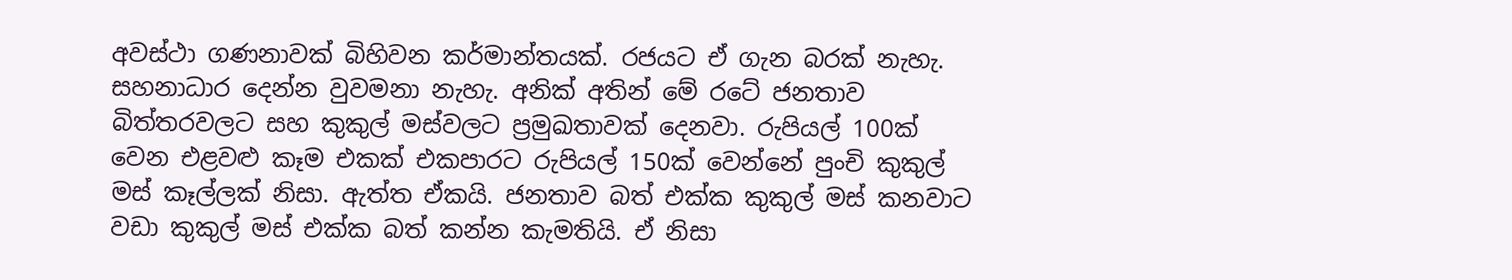අවස්ථා ගණනාවක් බිහිවන කර්මාන්තයක්. රජයට ඒ ගැන බරක් නැහැ. සහනාධාර දෙන්න වුවමනා නැහැ. අනික් අතින් මේ රටේ ජනතාව බිත්තරවලට සහ කුකුල් මස්වලට ප්‍රමුඛතාවක් දෙනවා. රුපියල් 100ක් වෙන එළවළු කෑම එකක් එකපාරට රුපියල් 150ක් වෙන්නේ පුංචි කුකුල් මස් කෑල්ලක් නිසා. ඇත්ත ඒකයි. ජනතාව බත් එක්ක කුකුල් මස් කනවාට වඩා කුකුල් මස් එක්ක බත් කන්න කැමතියි. ඒ නිසා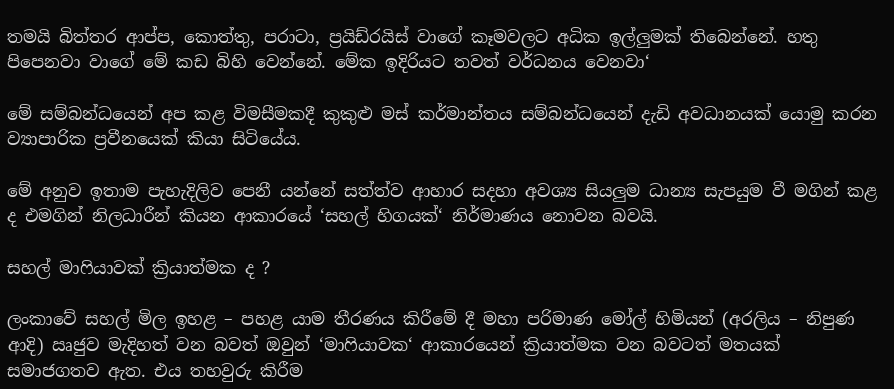තමයි බිත්තර ආප්ප, කොත්තු, පරාටා, ප්‍රයිඩ්රයිස් වාගේ කෑමවලට අධික ඉල්ලුමක් තිබෙන්නේ. හතු පිපෙනවා වාගේ මේ කඩ බිහි වෙන්නේ. මේක ඉදිරියට තවත් වර්ධනය වෙනවා‘

මේ සම්බන්ධයෙන් අප කළ විමසීමකදී කුකුළු මස් කර්මාන්තය සම්බන්ධයෙන් දැඩි අවධානයක් යොමු කරන ව්‍යාපාරික ප්‍රවීනයෙක් කියා සිටියේය.

මේ අනුව ඉතාම පැහැදිලිව පෙනී යන්නේ සත්ත්ව ආහාර සදහා අවශ්‍ය සියලුම ධාන්‍ය සැපයුම වී මගින් කළ ද එමගින් නිලධාරීන් කියන ආකාරයේ ‘සහල් හිගයක්‘ නිර්මාණය නොවන බවයි.

සහල් මාෆියාවක් ක්‍රියාත්මක ද ?

ලංකාවේ සහල් මිල ඉහළ – පහළ යාම තීරණය කිරීමේ දී මහා පරිමාණ මෝල් හිමියන් (අරලිය – නිපුණ ආදි) ඍජුව මැදිහත් වන බවත් ඔවුන් ‘මාෆියාවක‘ ආකාරයෙන් ක්‍රියාත්මක වන බවටත් මතයක් සමාජගතව ඇත. එය තහවුරු කිරීම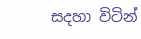සදහා විටින්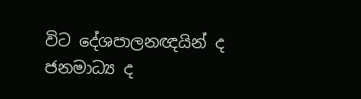විට දේශපාලනඥයින් ද ජනමාධ්‍ය ද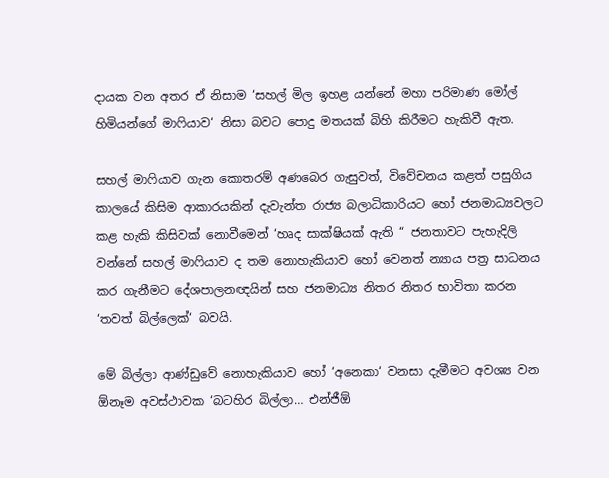දායක වන අතර ඒ නිසාම ‘සහල් මිල ඉහළ යන්නේ මහා පරිමාණ මෝල් හිමියන්ගේ මාෆියාව‘ නිසා බවට පොදු මතයක් බිහි කිරීමට හැකිවී ඇත.

සහල් මාෆියාව ගැන කොතරම් අණබෙර ගැසුවත්, විවේචනය කළත් පසුගිය කාලයේ කිසිම ආකාරයකින් දැවැන්ත රාජ්‍ය බලාධිකාරියට හෝ ජනමාධ්‍යවලට කළ හැකි කිසිවක් නොවීමෙන් ‘හෘද සාක්ෂියක් ඇති “ ජනතාවට පැහැදිලි වන්නේ සහල් මාෆියාව ද තම නොහැකියාව හෝ වෙනත් න්‍යාය පත්‍ර සාධනය කර ගැනීමට දේශපාලනඥයින් සහ ජනමාධ්‍ය නිතර නිතර භාවිතා කරන ‘තවත් බිල්ලෙක්‘ බවයි.

මේ බිල්ලා ආණ්ඩුවේ නොහැකියාව හෝ ‘අනෙකා‘ වනසා දැමීමට අවශ්‍ය වන ඕනෑම අවස්ථාවක ‘බටහිර බිල්ලා… එන්ජීඕ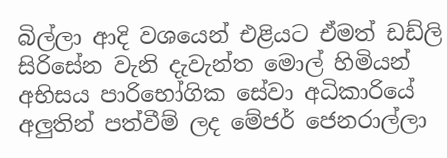බිල්ලා ආදි වශයෙන් එළියට ඒමත් ඩඩ්ලි සිරිසේන වැනි දැවැන්ත මොල් හිමියන් අභිසය පාරිභෝගික සේවා අධිකාරියේ අලුතින් පත්වීම් ලද මේජර් ජෙනරාල්ලා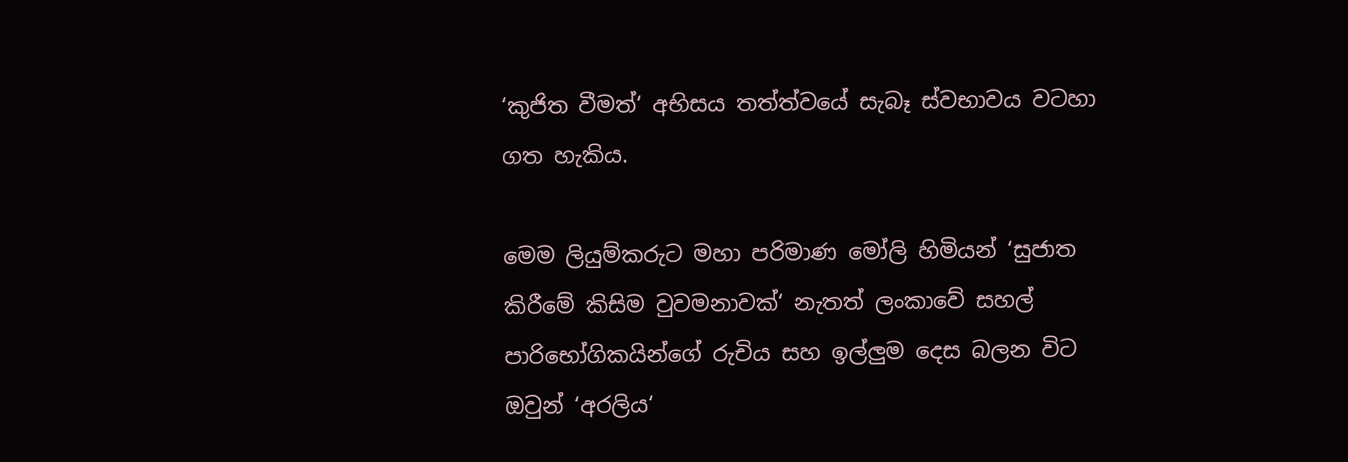‘කුජිත වීමත්‘ අභිසය තත්ත්වයේ සැබෑ ස්වභාවය වටහා ගත හැකිය.

මෙම ලියුම්කරුට මහා පරිමාණ මෝලි හිමියන් ‘සුජාත කිරීමේ කිසිම වුවමනාවක්‘ නැතත් ලංකාවේ සහල් පාරිභෝගිකයින්ගේ රුචිය සහ ඉල්ලුම දෙස බලන විට ඔවුන් ‘අරලිය‘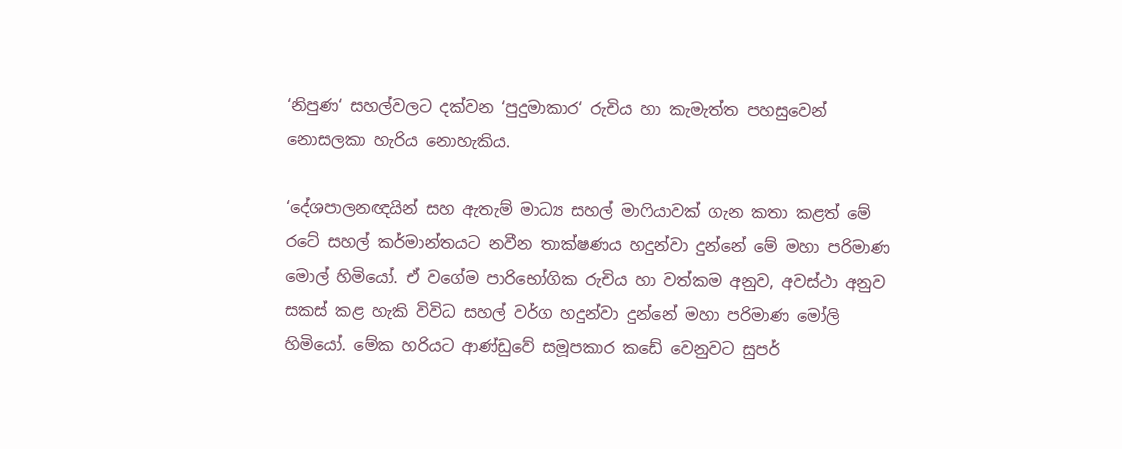‘නිපුණ‘ සහල්වලට දක්වන ‘පුදුමාකාර‘ රුචිය හා කැමැත්ත පහසුවෙන් නොසලකා හැරිය නොහැකිය.

‘දේශපාලනඥයින් සහ ඇතැම් මාධ්‍ය සහල් මාෆියාවක් ගැන කතා කළත් මේ රටේ සහල් කර්මාන්තයට නවීන තාක්ෂණය හදුන්වා දුන්නේ මේ මහා පරිමාණ මොල් හිමියෝ. ඒ වගේම පාරිභෝගික රුචිය හා වත්කම අනුව, අවස්ථා අනුව සකස් කළ හැකි විවිධ සහල් වර්ග හදුන්වා දුන්නේ මහා පරිමාණ මෝලි හිමියෝ. මේක හරියට ආණ්ඩුවේ සමූපකාර කඩේ වෙනුවට සුපර්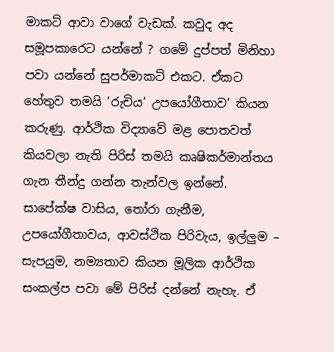මාකට් ආවා වාගේ වැඩක්. කවුද අද සමූපකාරෙට යන්නේ ? ගමේ දුප්පත් මිනිහා පවා යන්නේ සුපර්මාකට් එකට. ඒකට හේතුව තමයි ‘රුචිය‘ උපයෝගීතාව‘ කියන කරුණු. ආර්ථික විද්‍යාවේ මළ පොතවත් කියවලා නැති පිරිස් තමයි කෘෂිකර්මාන්තය ගැන තීන්දු ගන්න තැන්වල ඉන්නේ. සාපේක්ෂ වාසිය, තෝරා ගැනීම, උපයෝගීතාවය, ආවස්ථික පිරිවැය, ඉල්ලුම – සැපයුම, නම්‍යතාව කියන මූලික ආර්ථික සංකල්ප පවා මේ පිරිස් දන්නේ නැහැ. ඒ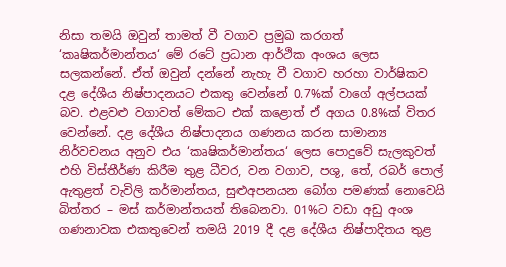නිසා තමයි ඔවුන් තාමත් වී වගාව ප්‍රමුඛ කරගත් ‘කෘෂිකර්මාන්තය‘ මේ රටේ ප්‍රධාන ආර්ථික අංශය ලෙස සලකන්නේ. ඒත් ඔවුන් දන්නේ නැහැ වී වගාව හරහා වාර්ෂිකව දළ දේශීය නිෂ්පාදනයට එකතු වෙන්නේ 0.7%ක් වාගේ අල්පයක් බව. එළවළු වගාවත් මේකට එක් කළොත් ඒ අගය 0.8%ක් විතර වෙන්නේ. දළ දේශීය නිෂ්පාදනය ගණනය කරන සාමාන්‍ය නිර්වචනය අනුව එය ‘කෘෂිකර්මාන්තය‘ ලෙස පොදුවේ සැලකුවත් එහි විස්තීර්ණ කිරීම තුළ ධීවර, වන වගාව, පශු, තේ, රබර් පොල් ඇතුළත් වැවිලි කර්මාන්තය, සුළුඅපනයන බෝග පමණක් නොවෙයි බිත්තර – මස් කර්මාන්තයත් තිබෙනවා. 01%ට වඩා අඩු අංශ ගණනාවක එකතුවෙන් තමයි 2019 දී දළ දේශීය නිෂ්පාදිතය තුළ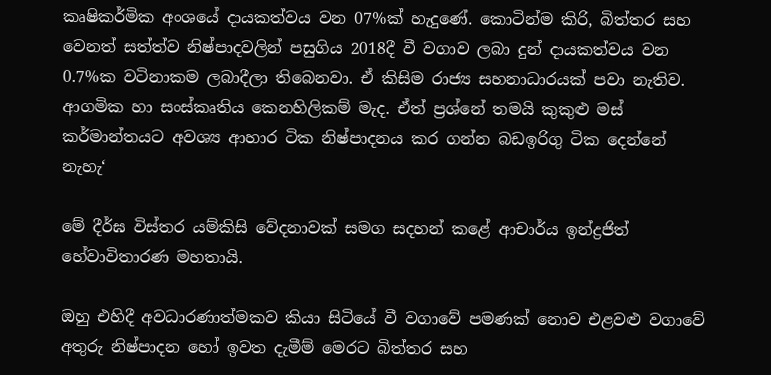කෘෂිකර්මික අංශයේ දායකත්වය වන 07%ක් හැදුණේ. කොටින්ම කිරි, බිත්තර සහ වෙනත් සත්ත්ව නිෂ්පාදවලින් පසුගිය 2018දී වී වගාව ලබා දුන් දායකත්වය වන 0.7%ක වටිනාකම ලබාදීලා තිබෙනවා. ඒ කිසිම රාජ්‍ය සහනාධාරයක් පවා නැතිව. ආගමික හා සංස්කෘතිය කෙනහිලිකම් මැද. ඒත් ප්‍රශ්නේ තමයි කුකුළු මස් කර්මාන්තයට අවශ්‍ය ආහාර ටික නිෂ්පාදනය කර ගන්න බඩඉරිගු ටික දෙන්නේ නැහැ‘

මේ දීර්ඝ විස්තර යම්කිසි වේදනාවක් සමග සදහන් කළේ ආචාර්ය ඉන්ද්‍රජිත් හේවාවිතාරණ මහතායි.

ඔහු එහිදී අවධාරණාත්මකව කියා සිටියේ වී වගාවේ පමණක් නොව එළවළු වගාවේ අතුරු නිෂ්පාදන හෝ ඉවත දැමීම් මෙරට බිත්තර සහ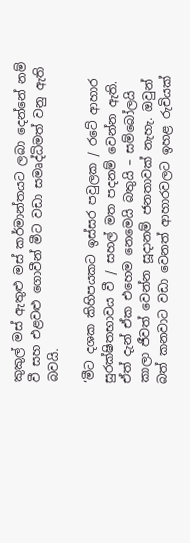කුකුල් මස් ඇතුළු මස් කර්මාන්තයට ලබා දෙන්නේ නම් වී සහ එළවළු ගොවීන් මීට වඩා සමෘද්ධිමත් වනු ඇති බවයි.

‘මීට දශක කිහිපයකට ඉස්සර පවුලක / රටේ ආහාර සුරක්ෂිතභාවය වී / සහල් මත පදනම් වෙන්න ඇති. ඒත් දැන් ඒක එහෙම නෙමෙයි බතුයි – සම්බෝලයි කාලා ජීවත් වෙන්න සූදානම් ජනතාවක් නැහැ. ඔවුන් බත් කනවාට වඩා වෙනත් ආහාරවලට ඉහළ රුචියක්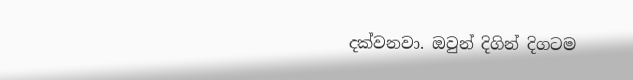දක්වනවා. ඔවුන් දිගින් දිගටම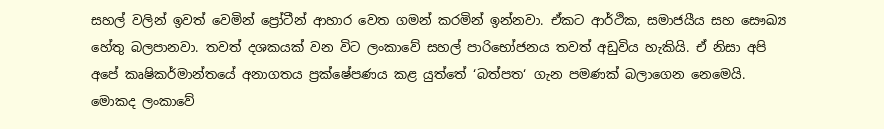සහල් වලින් ඉවත් වෙමින් ප්‍රෝටීන් ආහාර වෙත ගමන් කරමින් ඉන්නවා. ඒකට ආර්ථික, සමාජයීය සහ සෞඛ්‍ය හේතු බලපානවා. තවත් දශකයක් වන විට ලංකාවේ සහල් පාරිභෝජනය තවත් අඩුවිය හැකියි. ඒ නිසා අපි අපේ කෘෂිකර්මාන්තයේ අනාගතය ප්‍රක්ෂේපණය කළ යුත්තේ ‘බත්පත‘ ගැන පමණක් බලාගෙන නෙමෙයි. මොකද ලංකාවේ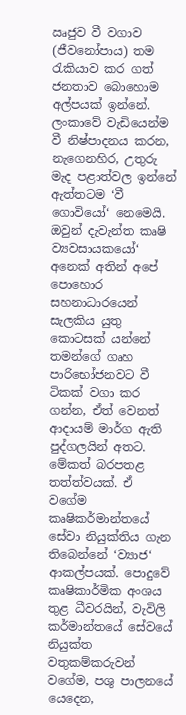ඍජුව වී වගාව (ජීවනෝපාය) තම රැකියාව කර ගත් ජනතාව බොහොම අල්පයක් ඉන්නේ. ලංකාවේ වැඩියෙන්ම වී නිෂ්පාදනය කරන, නැගෙනහිර, උතුරු මැද පළාත්වල ඉන්නේ ඇත්තටම ‘වී ගොවියෝ‘ නෙමෙයි. ඔවුන් දැවැන්ත කෘෂි ව්‍යවසායකයෝ‘ අනෙක් අතින් අපේ පොහොර සහනාධාරයෙන් සැලකිය යුතු කොටසක් යන්නේ තමන්ගේ ගෘහ පාරිභෝජනවට වී ටිකක් වගා කර ගන්න, ඒත් වෙනත් ආදායම් මාර්ග ඇති පුද්ගලයින් අතට. මේකත් බරපතළ තත්ත්වයක්. ඒ වගේම කෘෂිකර්මාන්තයේ සේවා නියුක්තිය ගැන තිබෙන්නේ ‘ව්‍යාජ‘ ආකල්පයක්. පොදුවේ කෘෂිකාර්මික අංශය තුළ ධීවරයින්, වැවිලි කර්මාන්තයේ සේවයේ නියුක්ත වතුකම්කරුවන් වගේම, පශු පාලනයේ යෙදෙන,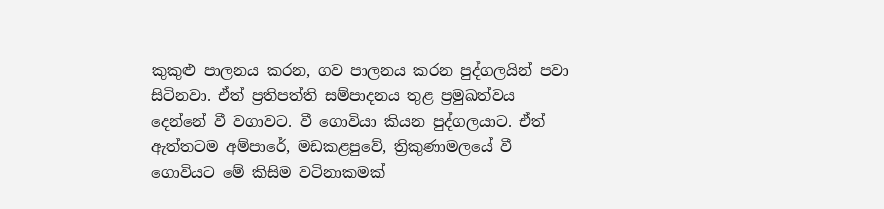කුකුළු පාලනය කරන, ගව පාලනය කරන පුද්ගලයින් පවා සිටිනවා. ඒත් ප්‍රතිපත්ති සම්පාදනය තුළ ප්‍රමුඛත්වය දෙන්නේ වී වගාවට. වී ගොවියා කියන පුද්ගලයාට. ඒත් ඇත්තටම අම්පාරේ, මඩකළපුවේ, ත්‍රිකුණාමලයේ වී ගොවියට මේ කිසිම වටිනාකමක්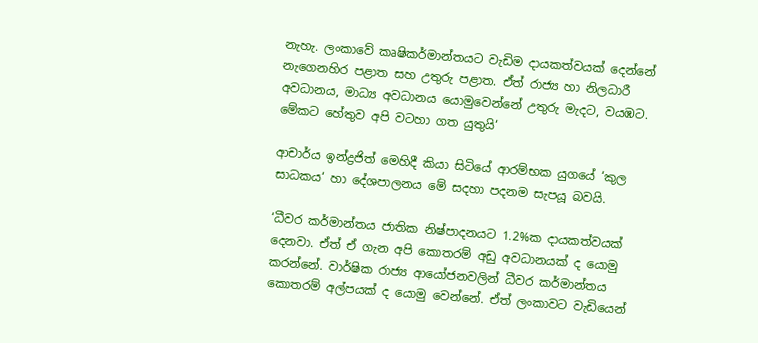නැහැ. ලංකාවේ කෘෂිකර්මාන්තයට වැඩිම දායකත්වයක් දෙන්නේ නැගෙනහිර පළාත සහ උතුරු පළාත. ඒත් රාජ්‍ය හා නිලධාරී අවධානය, මාධ්‍ය අවධානය යොමුවෙන්නේ උතුරු මැදට, වයඹට. මේකට හේතුව අපි වටහා ගත යුතුයි‘

ආචාර්ය ඉන්ද්‍රජිත් මෙහිදී කියා සිටියේ ආරම්භක යුගයේ ‘කුල සාධකය‘ හා දේශපාලනය මේ සදහා පදනම සැපයූ බවයි.

‘ධීවර කර්මාන්තය ජාතික නිෂ්පාදනයට 1.2%ක දායකත්වයක් දෙනවා. ඒත් ඒ ගැන අපි කොතරම් අඩු අවධානයක් ද යොමු කරන්නේ. වාර්ෂික රාජ්‍ය ආයෝජනවලින් ධීවර කර්මාන්තය කොතරම් අල්පයක් ද යොමු වෙන්නේ. ඒත් ලංකාවට වැඩියෙන්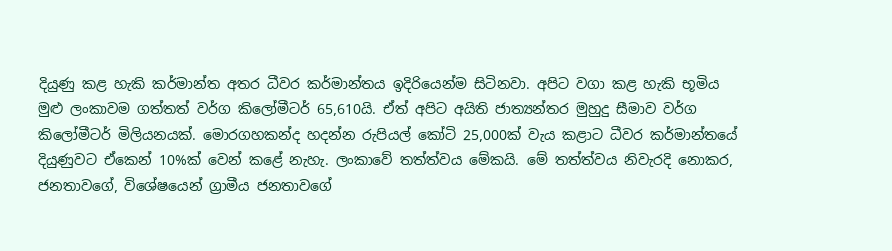දියුණු කළ හැකි කර්මාන්ත අතර ධීවර කර්මාන්තය ඉදිරියෙන්ම සිටිනවා. අපිට වගා කළ හැකි භූමිය මුළු ලංකාවම ගත්තත් වර්ග කිලෝමීටර් 65,610යි. ඒත් අපිට අයිති ජාත්‍යන්තර මුහුදු සීමාව වර්ග කිලෝමීටර් මිලියනයක්. මොරගහකන්ද හදන්න රුපියල් කෝටි 25,000ක් වැය කළාට ධීවර කර්මාන්තයේ දියුණුවට ඒකෙන් 10%ක් වෙන් කළේ නැහැ. ලංකාවේ තත්ත්වය මේකයි. මේ තත්ත්වය නිවැරදි නොකර, ජනතාවගේ, විශේෂයෙන් ග්‍රාමීය ජනතාවගේ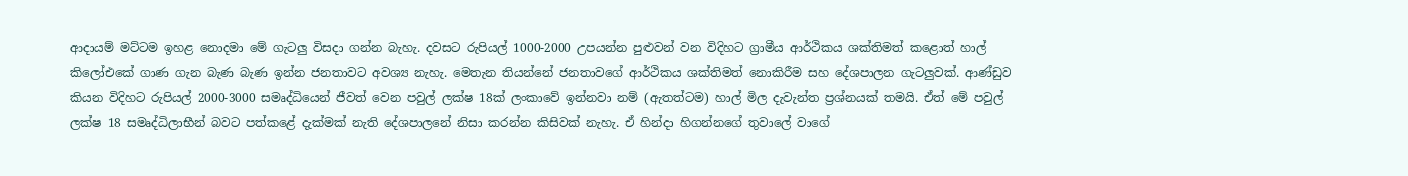ආදායම් මට්ටම ඉහළ නොදමා මේ ගැටලු විසදා ගන්න බැහැ. දවසට රුපියල් 1000-2000 උපයන්න පුළුවන් වන විදිහට ග්‍රාමීය ආර්ථිකය ශක්තිමත් කළොත් හාල් කිලෝඑකේ ගාණ ගැන බැණ බැණ ඉන්න ජනතාවට අවශ්‍ය නැහැ. මෙතැන තියන්නේ ජනතාවගේ ආර්ථිකය ශක්තිමත් නොකිරීම සහ දේශපාලන ගැටලුවක්. ආණ්ඩුව කියන විදිහට රුපියල් 2000-3000 සමෘද්ධියෙන් ජීවත් වෙන පවුල් ලක්ෂ 18ක් ලංකාවේ ඉන්නවා නම් (ඇතත්ටම) හාල් මිල දැවැන්ත ප්‍රශ්නයක් තමයි. ඒත් මේ පවුල් ලක්ෂ 18 සමෘද්ධිලාභීන් බවට පත්කළේ දැක්මක් නැති දේශපාලනේ නිසා කරන්න කිසිවක් නැහැ. ඒ හින්දා හිගන්නගේ තුවාලේ වාගේ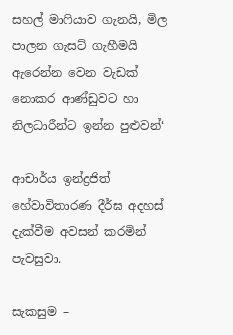සහල් මාෆියාව ගැනයි, මිල පාලන ගැසට් ගැහීමයි ඇරෙන්න වෙන වැඩක් නොකර ආණ්ඩුවට හා නිලධාරීන්ට ඉන්න පුළුවන්‘

ආචාර්ය ඉන්ද්‍රජිත් හේවාවිතාරණ දීර්ඝ අදහස් දැක්වීම අවසන් කරමින් පැවසුවා.

සැකසුම –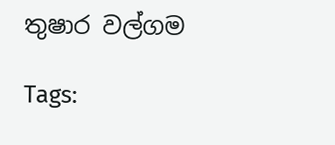තුෂාර වල්ගම

Tags: